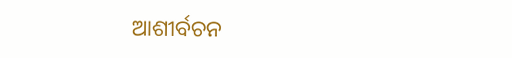ଆଶୀର୍ବଚନ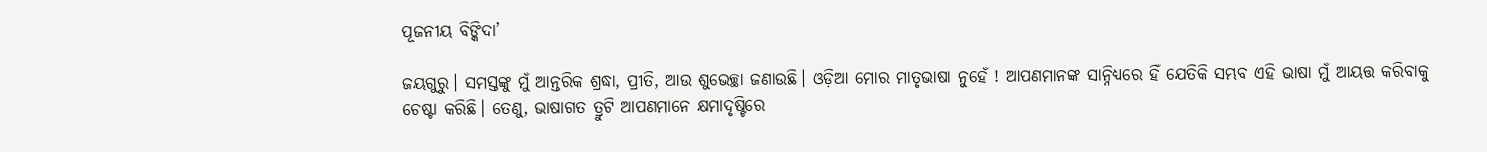ପୂଜନୀୟ ବିଙ୍କିଦା’

ଜୟଗୁରୁ। ସମସ୍ତଙ୍କୁ ମୁଁ ଆନ୍ତରିକ ଶ୍ରଦ୍ଧା, ପ୍ରୀତି, ଆଉ ଶୁଭେଚ୍ଛା ଜଣାଉଛି। ଓଡ଼ିଆ ମୋର ମାତୃଭାଷା ନୁହେଁ ! ଆପଣମାନଙ୍କ ସାନ୍ନିଧ୍ୟରେ ହିଁ ଯେତିକି ସମ୍ଭବ ଏହି ଭାଷା ମୁଁ ଆୟତ୍ତ କରିବାକୁ ଚେଷ୍ଟା କରିଛି। ତେଣୁ, ଭାଷାଗତ ତ୍ରୁଟି ଆପଣମାନେ କ୍ଷମାଦୃଷ୍ଟିରେ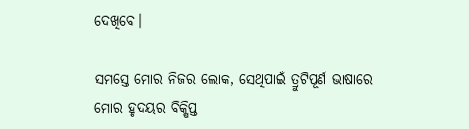ଦେଖିବେ।

ସମସ୍ତେ ମୋର ନିଜର ଲୋକ, ସେଥିପାଇଁ ତ୍ରୁଟିପୂର୍ଣ ଭାଷାରେ ମୋର ହୃଦୟର ବିକ୍ଷିପ୍ତ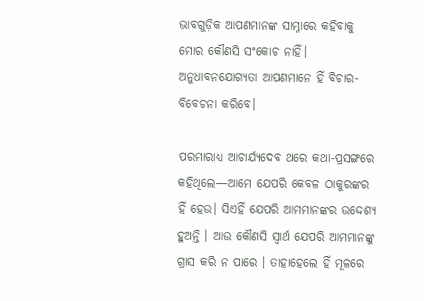ଭାବଗୁଡ଼ିକ ଆପଣମାନଙ୍କ ସାମ୍ନାରେ କହିବାକୁ ମୋର କୌଣସି ସଂକୋଚ ନାହିଁ। ଅନୁଧାବନଯୋଗ୍ୟତା ଆପଣମାନେ ହିଁ ବିଚାର-ବିବେଚନା କରିବେ।

ପରମାରାଧ୍ୟ ଆଚାର୍ଯ୍ୟଦେବ ଥରେ କଥା-ପ୍ରସଙ୍ଗରେ କହିଥିଲେ—ଆମେ ଯେପରି କେବଳ ଠାକୁରଙ୍କର ହିଁ ହେଉ। ସିଏହିଁ ଯେପରି ଆମମାନଙ୍କର ଉଦ୍ଦେଶ୍ୟ ହୁଅନ୍ତି । ଆଉ କୌଣସି ସ୍ୱାର୍ଥ ଯେପରି ଆମମାନଙ୍କୁ ଗ୍ରାସ କରି ନ ପାରେ । ତାହାହେଲେ ହିଁ ମୂଳରେ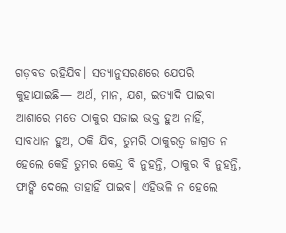ଗଡ଼ବଡ ରହିଯିବ। ସତ୍ୟାନୁସରଣରେ ଯେପରି କୁହାଯାଇଛି— ଅର୍ଥ, ମାନ, ଯଶ, ଇତ୍ୟାଦି ପାଇବା ଆଶାରେ ମତେ ଠାକୁର ସଜାଇ ଭକ୍ତ ହୁଅ ନାହିଁ, ସାବଧାନ ହୁଅ, ଠକି ଯିବ, ତୁମରି ଠାକୁରତ୍ବ ଜାଗ୍ରତ ନ ହେଲେ କେହି ତୁମର କେନ୍ଦ୍ର ବି ନୁହନ୍ତି, ଠାକୁର ବି ନୁହନ୍ତି, ଫାଙ୍କି ଦେଲେ ତାହାହିଁ ପାଇବ। ଏହିଭଳି ନ ହେଲେ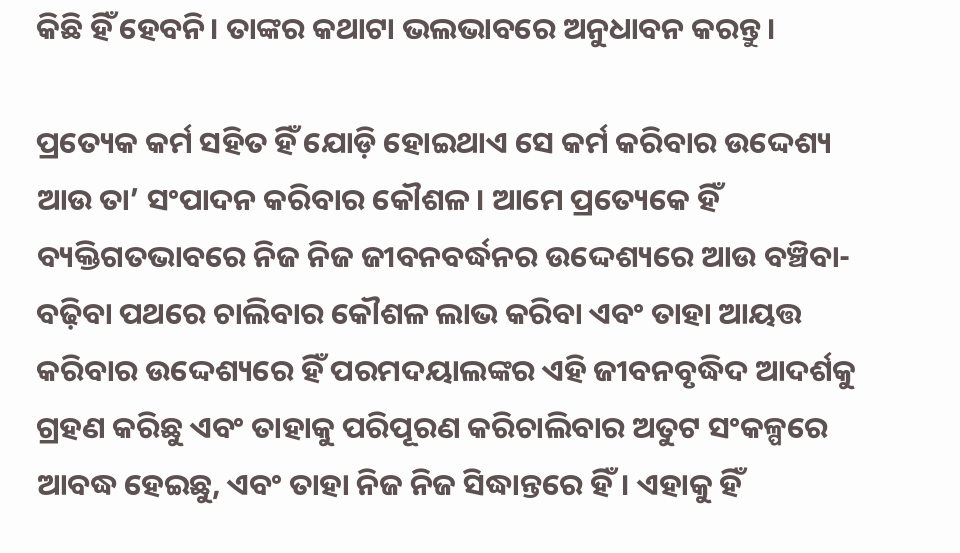କିଛି ହିଁ ହେବନି। ତାଙ୍କର କଥାଟା ଭଲଭାବରେ ଅନୁଧାବନ କରନ୍ତୁ।

ପ୍ରତ୍ୟେକ କର୍ମ ସହିତ ହିଁ ଯୋଡ଼ି ହୋଇଥାଏ ସେ କର୍ମ କରିବାର ଉଦ୍ଦେଶ୍ୟ ଆଉ ତା’ ସଂପାଦନ କରିବାର କୌଶଳ। ଆମେ ପ୍ରତ୍ୟେକେ ହିଁ ବ୍ୟକ୍ତିଗତଭାବରେ ନିଜ ନିଜ ଜୀବନବର୍ଦ୍ଧନର ଉଦ୍ଦେଶ୍ୟରେ ଆଉ ବଞ୍ଚିବା-ବଢ଼ିବା ପଥରେ ଚାଲିବାର କୌଶଳ ଲାଭ କରିବା ଏବଂ ତାହା ଆୟତ୍ତ କରିବାର ଉଦ୍ଦେଶ୍ୟରେ ହିଁ ପରମଦୟାଲଙ୍କର ଏହି ଜୀବନବୃଦ୍ଧିଦ ଆଦର୍ଶକୁ ଗ୍ରହଣ କରିଛୁ ଏବଂ ତାହାକୁ ପରିପୂରଣ କରିଚାଲିବାର ଅତୁଟ ସଂକଳ୍ପରେ ଆବଦ୍ଧ ହେଇଛୁ, ଏବଂ ତାହା ନିଜ ନିଜ ସିଦ୍ଧାନ୍ତରେ ହିଁ। ଏହାକୁ ହିଁ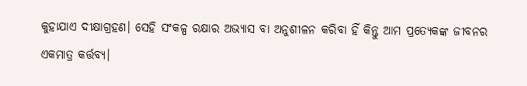କୁହାଯାଏ ଦୀକ୍ଷାଗ୍ରହଣ। ସେହି ସଂକଳ୍ପ ରକ୍ଷାର ଅଭ୍ୟାସ ବା ଅନୁଶୀଳନ କରିବା ହିଁ କିନ୍ତୁ ଆମ ପ୍ରତ୍ୟେକଙ୍କ ଜୀବନର ଏକମାତ୍ର କର୍ତ୍ତବ୍ୟ।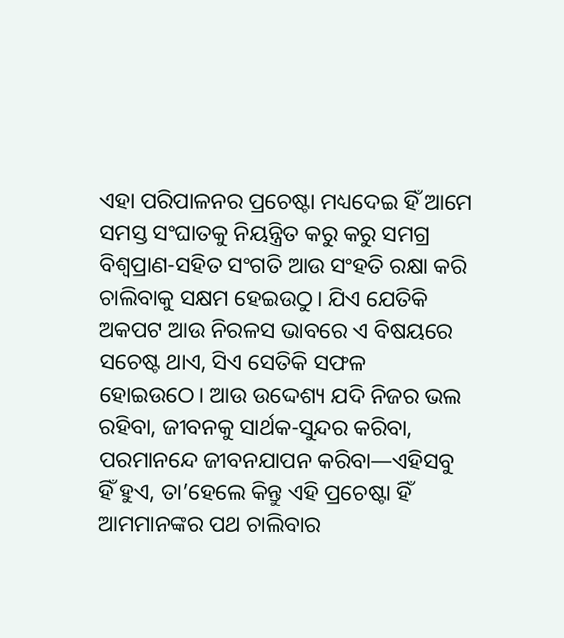ଏହା ପରିପାଳନର ପ୍ରଚେଷ୍ଟା ମଧ୍ୟଦେଇ ହିଁ ଆମେ ସମସ୍ତ ସଂଘାତକୁ ‍‍‍‍‍ନିୟନ୍ତ୍ରିତ କରୁ କରୁ ସମଗ୍ର ବିଶ୍ୱପ୍ରାଣ-ସହିତ ସଂଗତି ଆଉ ସଂହତି ରକ୍ଷା କରି ଚାଲିବାକୁ ସକ୍ଷମ ହେଇଉଠୁ। ଯିଏ ଯେତିକି ଅକପଟ ଆଉ ନିରଳସ ଭାବରେ ଏ ବିଷୟରେ ସଚେଷ୍ଟ ଥାଏ, ସିଏ ସେତିକି ସଫଳ ହୋଇଉଠେ। ଆଉ ଉଦ୍ଦେଶ୍ୟ ଯଦି ନିଜର ଭଲ ରହିବା, ଜୀବନକୁ ସାର୍ଥକ-ସୁନ୍ଦର କରିବା, ପରମାନନ୍ଦେ ଜୀବନଯାପନ କରିବା—ଏହିସବୁ ହିଁ ହୁଏ, ତା’ହେଲେ କିନ୍ତୁ ଏହି ପ୍ରଚେଷ୍ଟା ହିଁ ଆମମାନଙ୍କର ପଥ ଚାଲିବାର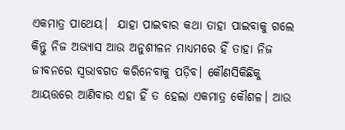ଏକମାତ୍ର ପାଥେୟ।  ଯାହା ପାଇବାର କଥା ତାହା ପାଇବାକୁ ଗଲେ କିନ୍ତୁ ନିଜ ଅଭ୍ୟାସ ଆଉ ଅନୁଶୀଳନ ମାଧ୍ୟମରେ ହିଁ ତାହା ନିଜ ଜୀବନରେ ସ୍ବଭାବଗତ କରିନେବାକୁ ପଡ଼ିବ। କୌଣସିକିଛିକୁ ଆୟତ୍ତରେ ଆଣିବାର ଏହା ହିଁ ତ ହେଲା ଏକମାତ୍ର କୌଶଳ। ଆଉ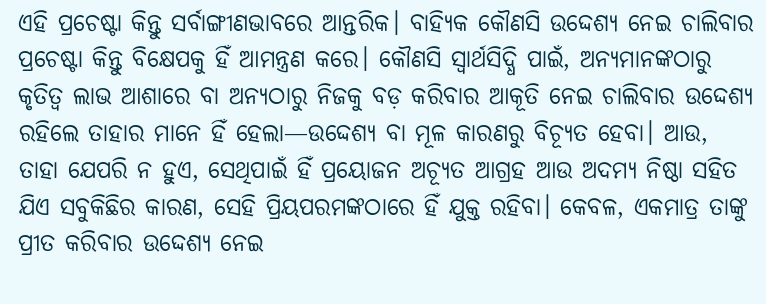ଏହି ପ୍ରଚେଷ୍ଟା କିନ୍ତୁ ସର୍ବାଙ୍ଗୀଣଭାବରେ ଆନ୍ତରିକ। ବାହ୍ୟିକ କୌଣସି ଉଦ୍ଦେଶ୍ୟ ନେଇ ଚାଲିବାର ପ୍ରଚେଷ୍ଟା କିନ୍ତୁ ବିକ୍ଷେପକୁ ହିଁ ଆମନ୍ତ୍ରଣ କରେ। କୌଣସି ସ୍ୱାର୍ଥସିଦ୍ଧି ପାଇଁ, ଅନ୍ୟମାନଙ୍କଠାରୁ କୃତିତ୍ବ ଲାଭ ଆଶାରେ ବା ଅନ୍ୟଠାରୁ ନିଜକୁ ବଡ଼ କରିବାର ଆକୂତି ନେଇ ଚାଲିବାର ଉଦ୍ଦେଶ୍ୟ ରହିଲେ ତାହାର ମାନେ ହିଁ ହେଲା—ଉଦ୍ଦେଶ୍ୟ ବା ମୂଳ କାରଣରୁ ବିଚ୍ୟୂତ ହେବା। ଆଉ, ତାହା ଯେପରି ନ ହୁଏ, ସେଥିପାଇଁ ହିଁ ପ୍ରୟୋଜନ ଅଚ୍ୟୂତ ଆଗ୍ରହ ଆଉ ଅଦମ୍ୟ ନିଷ୍ଠା ସହିତ ଯିଏ ସବୁକିଛିର କାରଣ, ସେହି ପ୍ରିୟପରମଙ୍କଠାରେ ହିଁ ଯୁକ୍ତ ରହିବା। କେବଳ, ଏକମାତ୍ର ତାଙ୍କୁ ପ୍ରୀତ କରିବାର ଉଦ୍ଦେଶ୍ୟ ନେଇ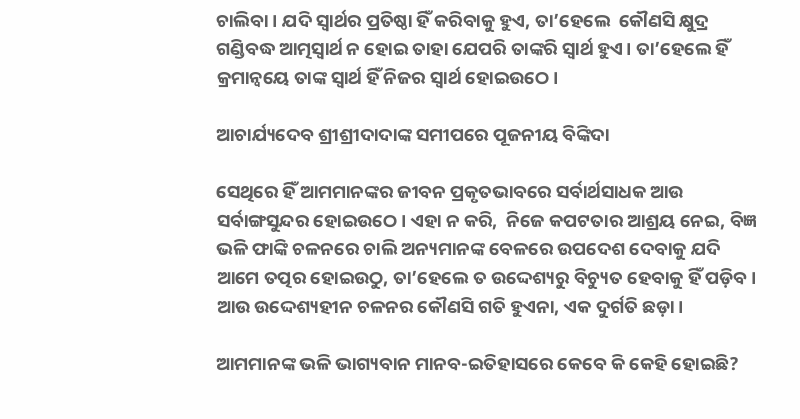ଚାଲିବା। ଯଦି ସ୍ୱାର୍ଥର ପ୍ରତିଷ୍ଠା ହିଁ କରିବାକୁ ହୁଏ, ତା’ହେଲେ  କୌଣସି କ୍ଷୁଦ୍ର ଗଣ୍ଡିବଦ୍ଧ ଆତ୍ମସ୍ବାର୍ଥ ନ ହୋଇ ତାହା ଯେପରି ତାଙ୍କରି ସ୍ବାର୍ଥ ହୁଏ। ତା’ହେଲେ ହିଁ କ୍ରମାନ୍ବୟେ ତାଙ୍କ ସ୍ୱାର୍ଥ ହିଁ ନିଜର ସ୍ବାର୍ଥ ହୋଇଉଠେ।

ଆଚାର୍ଯ୍ୟଦେବ ଶ୍ରୀଶ୍ରୀଦାଦାଙ୍କ ସମୀପରେ ପୂଜନୀୟ ବିଙ୍କିଦା

ସେଥିରେ ହିଁ ଆମମାନଙ୍କର ଜୀବନ ପ୍ରକୃତଭାବରେ ସର୍ବାର୍ଥସାଧକ ଆଉ ସର୍ବାଙ୍ଗସୁନ୍ଦର ହୋଇଉଠେ। ଏହା ନ କରି,  ନିଜେ କପଟତାର ଆଶ୍ରୟ ନେଇ, ବିଜ୍ଞ ଭଳି ଫାଙ୍କି ଚଳନରେ ଚାଲି ଅନ୍ୟମାନଙ୍କ ବେଳରେ ଉପଦେଶ ଦେବାକୁ ଯଦି ଆମେ ତତ୍ପର ହୋଇଉଠୁ, ତା’ହେଲେ ତ ଉଦ୍ଦେଶ୍ୟରୁ ବିଚ୍ୟୁତ ହେବାକୁ ହିଁ ପଡ଼ିବ। ଆଉ ଉଦ୍ଦେଶ୍ୟହୀନ ଚଳନର କୌଣସି ଗତି ହୁଏନା, ଏକ ଦୁର୍ଗତି ଛଡ଼ା।

ଆମମାନଙ୍କ ଭଳି ଭାଗ୍ୟବାନ ମାନବ-ଇତିହାସରେ କେବେ କି କେହି ହୋଇଛି?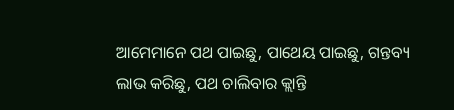ଆମେମାନେ ପଥ ପାଇଛୁ, ପାଥେୟ ପାଇଛୁ, ଗନ୍ତବ୍ୟ ଲାଭ କରିଛୁ, ପଥ ଚାଲିବାର କ୍ଲାନ୍ତି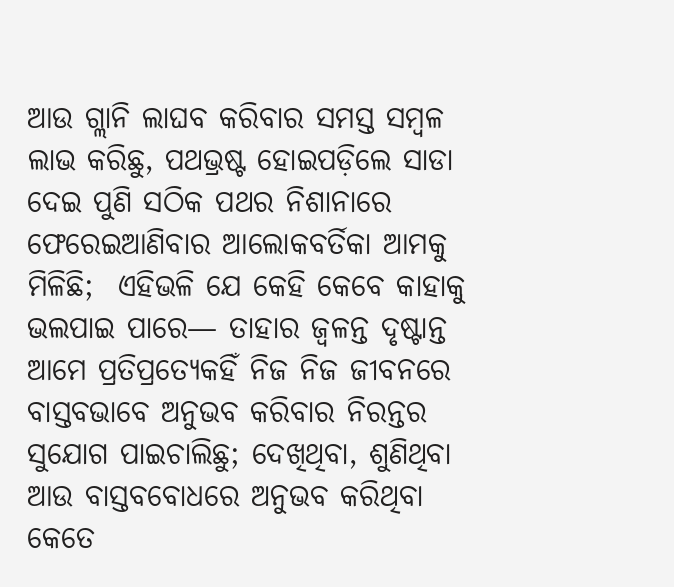ଆଉ ଗ୍ଲାନି ଲାଘବ କରିବାର ସମସ୍ତ ସମ୍ବଳ ଲାଭ କରିଛୁ, ପଥଭ୍ରଷ୍ଟ ହୋଇପଡ଼ିଲେ ସାଡା ଦେଇ ପୁଣି ସଠିକ ପଥର ନିଶାନାରେ ଫେରେଇଆଣିବାର ଆଲୋକବର୍ତିକା ଆମକୁ ମିଳିଛି;  ଏହିଭଳି ଯେ କେହି କେବେ କାହାକୁ ଭଲପାଇ ପାରେ— ତାହାର ଜ୍ୱଳନ୍ତ ଦୃଷ୍ଟାନ୍ତ ଆମେ ପ୍ରତିପ୍ରତ୍ୟେକହିଁ ନିଜ ନିଜ ଜୀବନରେ ବାସ୍ତବଭାବେ ଅନୁଭବ କରିବାର ନିରନ୍ତର ସୁଯୋଗ ପାଇଚାଲିଛୁ; ଦେଖିଥିବା, ଶୁଣିଥିବା ଆଉ ବାସ୍ତବବୋଧରେ ଅନୁଭବ କରିଥିବା କେତେ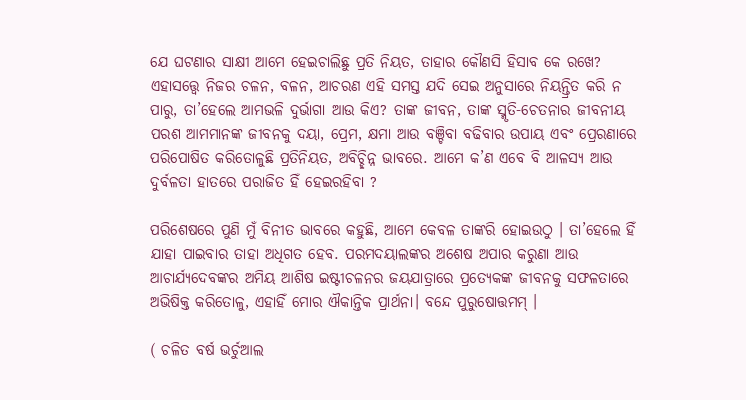ଯେ ଘଟଣାର ସାକ୍ଷୀ ଆମେ ହେଇଚାଲିଛୁ ପ୍ରତି ନିୟତ, ତାହାର କୌଣସି ହିସାବ କେ ରଖେ? ଏହାସତ୍ତ୍ୱେ ନିଜର ଚଳନ, ବଳନ, ଆଚରଣ ଏହି ସମସ୍ତ ଯଦି ସେଇ ଅନୁସାରେ ନିୟନ୍ତ୍ରିତ କରି ନ ପାରୁ, ତା’ହେଲେ ଆମଭଳି ଦୁର୍ଭାଗା ଆଉ କିଏ? ତାଙ୍କ ଜୀବନ, ତାଙ୍କ ସ୍ମୃତି-ଚେତନାର ଜୀବନୀୟ ପରଶ ଆମମାନଙ୍କ ଜୀବନକୁ ଦୟା, ପ୍ରେମ, କ୍ଷମା ଆଉ ବଞ୍ଚିବା ବଢିବାର ଉପାୟ ଏବଂ ପ୍ରେରଣାରେ ପରିପୋଷିତ କରିତୋଳୁଛି ପ୍ରତିନିୟତ, ଅବିଚ୍ଛିନ୍ନ ଭାବରେ. ଆମେ କ’ଣ ଏବେ ବି ଆଳସ୍ୟ ଆଉ ଦୁର୍ବଳତା ହାତରେ ପରାଜିତ ହିଁ ହେଇରହିବା ?

ପରିଶେଷରେ ପୁଣି ମୁଁ ବିନୀତ ଭାବରେ କହୁଛି, ଆମେ କେବଳ ତାଙ୍କରି ହୋଇଉଠୁ । ତା’ହେଲେ ହିଁ ଯାହା ପାଇବାର ତାହା ଅଧିଗତ ହେବ. ପରମଦୟାଲଙ୍କର ଅଶେଷ ଅପାର କରୁଣା ଆଉ ଆଚାର୍ଯ୍ୟଦେବଙ୍କର ଅମିୟ ଆଶିଷ ଇଷ୍ଟୀଚଳନର ଜୟଯାତ୍ରାରେ ପ୍ରତ୍ୟେକଙ୍କ ଜୀବନକୁ ସଫଳତାରେ ଅଭିଷିକ୍ତ କରିତୋଳୁ, ଏହାହିଁ ମୋର ଐକାନ୍ତିକ ପ୍ରାର୍ଥନା। ବନ୍ଦେ ପୁରୁଷୋତ୍ତମମ୍ ।

( ଚଳିତ ବର୍ଷ ଭର୍ଚୁଆଲ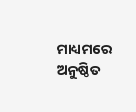ମାଧ୍ୟମରେ ଅନୁଷ୍ଠିତ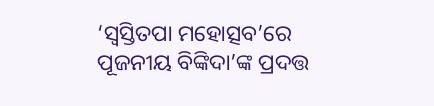‘ସ୍ବସ୍ତିତପା ମହୋତ୍ସବ’ରେ ପୂଜନୀୟ ବିଙ୍କିଦା’ଙ୍କ ପ୍ରଦତ୍ତ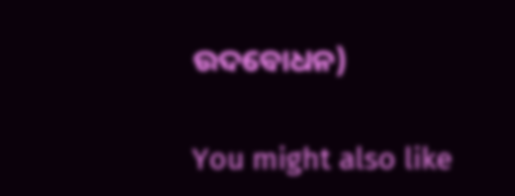ଉଦବୋଧନ)

You might also like